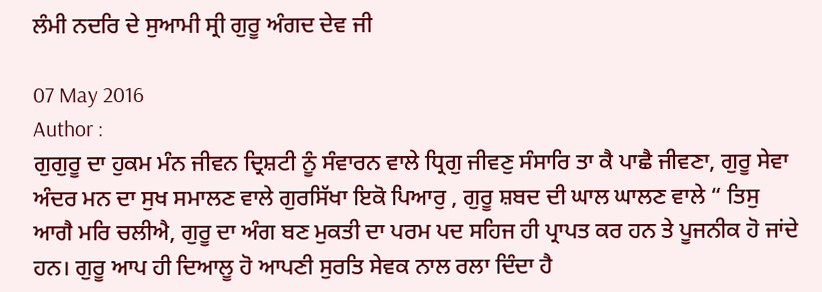ਲੰਮੀ ਨਦਰਿ ਦੇ ਸੁਆਮੀ ਸ੍ਰੀ ਗੁਰੂ ਅੰਗਦ ਦੇਵ ਜੀ

07 May 2016
Author :
ਗੁਗੁਰੂ ਦਾ ਹੁਕਮ ਮੰਨ ਜੀਵਨ ਦ੍ਰਿਸ਼ਟੀ ਨੂੰ ਸੰਵਾਰਨ ਵਾਲੇ ਧ੍ਰਿਗੁ ਜੀਵਣੁ ਸੰਸਾਰਿ ਤਾ ਕੈ ਪਾਛੈ ਜੀਵਣਾ, ਗੁਰੂ ਸੇਵਾ ਅੰਦਰ ਮਨ ਦਾ ਸੁਖ ਸਮਾਲਣ ਵਾਲੇ ਗੁਰਸਿੱਖਾ ਇਕੋ ਪਿਆਰੁ , ਗੁਰੂ ਸ਼ਬਦ ਦੀ ਘਾਲ ਘਾਲਣ ਵਾਲੇ “ ਤਿਸੁ ਆਗੈ ਮਰਿ ਚਲੀਐ, ਗੁਰੂ ਦਾ ਅੰਗ ਬਣ ਮੁਕਤੀ ਦਾ ਪਰਮ ਪਦ ਸਹਿਜ ਹੀ ਪ੍ਰਾਪਤ ਕਰ ਹਨ ਤੇ ਪੂਜਨੀਕ ਹੋ ਜਾਂਦੇ ਹਨ। ਗੁਰੂ ਆਪ ਹੀ ਦਿਆਲੂ ਹੋ ਆਪਣੀ ਸੁਰਤਿ ਸੇਵਕ ਨਾਲ ਰਲਾ ਦਿੰਦਾ ਹੈ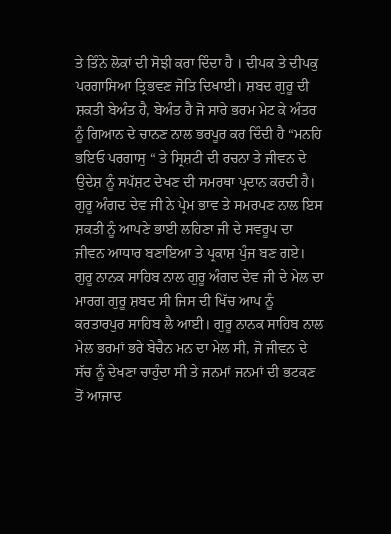ਤੇ ਤਿੰਨੇ ਲੋਕਾਂ ਦੀ ਸੋਝੀ ਕਰਾ ਦਿੰਦਾ ਹੈ । ਦੀਪਕ ਤੇ ਦੀਪਕੁ ਪਰਗਾਸਿਆ ਤ੍ਰਿਭਵਣ ਜੋਤਿ ਦਿਖਾਈ। ਸ਼ਬਦ ਗੁਰੂ ਦੀ ਸ਼ਕਤੀ ਬੇਅੰਤ ਹੈ, ਬੇਅੰਤ ਹੈ ਜੋ ਸਾਰੇ ਭਰਮ ਮੇਟ ਕੇ ਅੰਤਰ ਨੂੰ ਗਿਆਨ ਦੇ ਚਾਨਣ ਨਾਲ ਭਰਪੂਰ ਕਰ ਦਿੰਦੀ ਹੈ “ਮਨਹਿ ਭਇਓ ਪਰਗਾਸੁ “ ਤੇ ਸ੍ਰਿਸ਼ਟੀ ਦੀ ਰਚਨਾ ਤੇ ਜੀਵਨ ਦੇ ਉਦੇਸ਼ ਨੂੰ ਸਪੱਸ਼ਟ ਦੇਖਣ ਦੀ ਸਮਰਥਾ ਪ੍ਰਦਾਨ ਕਰਦੀ ਹੈ। ਗੁਰੂ ਅੰਗਦ ਦੇਵ ਜੀ ਨੇ ਪ੍ਰੇਮ ਭਾਵ ਤੇ ਸਮਰਪਣ ਨਾਲ ਇਸ ਸ਼ਕਤੀ ਨੂੰ ਆਪਣੇ ਭਾਈ ਲਹਿਣਾ ਜੀ ਦੇ ਸਵਰੂਪ ਦਾ ਜੀਵਨ ਆਧਾਰ ਬਣਾਇਆ ਤੇ ਪ੍ਰਕਾਸ਼ ਪੁੰਜ ਬਣ ਗਏ। ਗੁਰੂ ਨਾਨਕ ਸਾਹਿਬ ਨਾਲ ਗੁਰੂ ਅੰਗਦ ਦੇਵ ਜੀ ਦੇ ਮੇਲ ਦਾ ਮਾਰਗ ਗੁਰੂ ਸ਼ਬਦ ਸੀ ਜਿਸ ਦੀ ਖਿੱਚ ਆਪ ਨੂੰ ਕਰਤਾਰਪੁਰ ਸਾਹਿਬ ਲੈ ਆਈ। ਗੁਰੂ ਨਾਨਕ ਸਾਹਿਬ ਨਾਲ ਮੇਲ ਭਰਮਾਂ ਭਰੇ ਬੇਚੈਨ ਮਨ ਦਾ ਮੇਲ ਸੀ, ਜੋ ਜੀਵਨ ਦੇ ਸੱਚ ਨੂੰ ਦੇਖਣਾ ਚਾਹੁੰਦਾ ਸੀ ਤੇ ਜਨਮਾਂ ਜਨਮਾਂ ਦੀ ਭਟਕਣ ਤੋਂ ਆਜਾਦ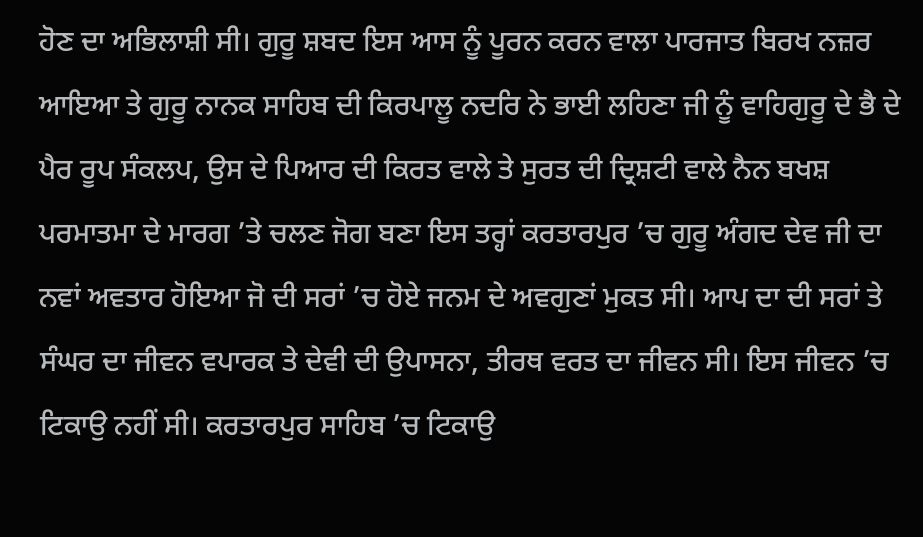ਹੋਣ ਦਾ ਅਭਿਲਾਸ਼ੀ ਸੀ। ਗੁਰੂ ਸ਼ਬਦ ਇਸ ਆਸ ਨੂੰ ਪੂਰਨ ਕਰਨ ਵਾਲਾ ਪਾਰਜਾਤ ਬਿਰਖ ਨਜ਼ਰ ਆਇਆ ਤੇ ਗੁਰੂ ਨਾਨਕ ਸਾਹਿਬ ਦੀ ਕਿਰਪਾਲੂ ਨਦਰਿ ਨੇ ਭਾਈ ਲਹਿਣਾ ਜੀ ਨੂੰ ਵਾਹਿਗੁਰੂ ਦੇ ਭੈ ਦੇ ਪੈਰ ਰੂਪ ਸੰਕਲਪ, ਉਸ ਦੇ ਪਿਆਰ ਦੀ ਕਿਰਤ ਵਾਲੇ ਤੇ ਸੁਰਤ ਦੀ ਦ੍ਰਿਸ਼ਟੀ ਵਾਲੇ ਨੈਨ ਬਖਸ਼ ਪਰਮਾਤਮਾ ਦੇ ਮਾਰਗ ’ਤੇ ਚਲਣ ਜੋਗ ਬਣਾ ਇਸ ਤਰ੍ਹਾਂ ਕਰਤਾਰਪੁਰ ’ਚ ਗੁਰੂ ਅੰਗਦ ਦੇਵ ਜੀ ਦਾ ਨਵਾਂ ਅਵਤਾਰ ਹੋਇਆ ਜੋ ਦੀ ਸਰਾਂ ’ਚ ਹੋਏ ਜਨਮ ਦੇ ਅਵਗੁਣਾਂ ਮੁਕਤ ਸੀ। ਆਪ ਦਾ ਦੀ ਸਰਾਂ ਤੇ ਸੰਘਰ ਦਾ ਜੀਵਨ ਵਪਾਰਕ ਤੇ ਦੇਵੀ ਦੀ ਉਪਾਸਨਾ, ਤੀਰਥ ਵਰਤ ਦਾ ਜੀਵਨ ਸੀ। ਇਸ ਜੀਵਨ ’ਚ ਟਿਕਾਉ ਨਹੀਂ ਸੀ। ਕਰਤਾਰਪੁਰ ਸਾਹਿਬ ’ਚ ਟਿਕਾਉ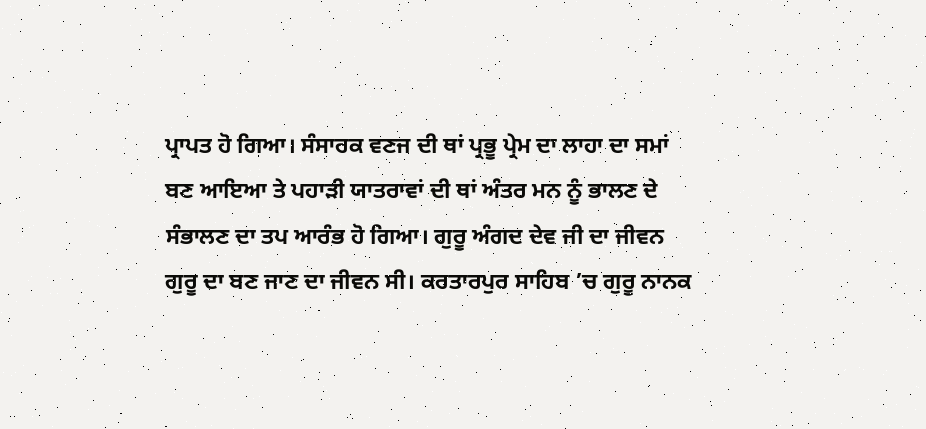ਪ੍ਰਾਪਤ ਹੋ ਗਿਆ। ਸੰਸਾਰਕ ਵਣਜ ਦੀ ਥਾਂ ਪ੍ਰਭੂ ਪ੍ਰੇਮ ਦਾ ਲਾਹਾ ਦਾ ਸਮਾਂ ਬਣ ਆਇਆ ਤੇ ਪਹਾੜੀ ਯਾਤਰਾਵਾਂ ਦੀ ਥਾਂ ਅੰਤਰ ਮਨ ਨੂੰ ਭਾਲਣ ਦੇ ਸੰਭਾਲਣ ਦਾ ਤਪ ਆਰੰਭ ਹੋ ਗਿਆ। ਗੁਰੂ ਅੰਗਦ ਦੇਵ ਜੀ ਦਾ ਜੀਵਨ ਗੁਰੂ ਦਾ ਬਣ ਜਾਣ ਦਾ ਜੀਵਨ ਸੀ। ਕਰਤਾਰਪੁਰ ਸਾਹਿਬ ’ਚ ਗੁਰੂ ਨਾਨਕ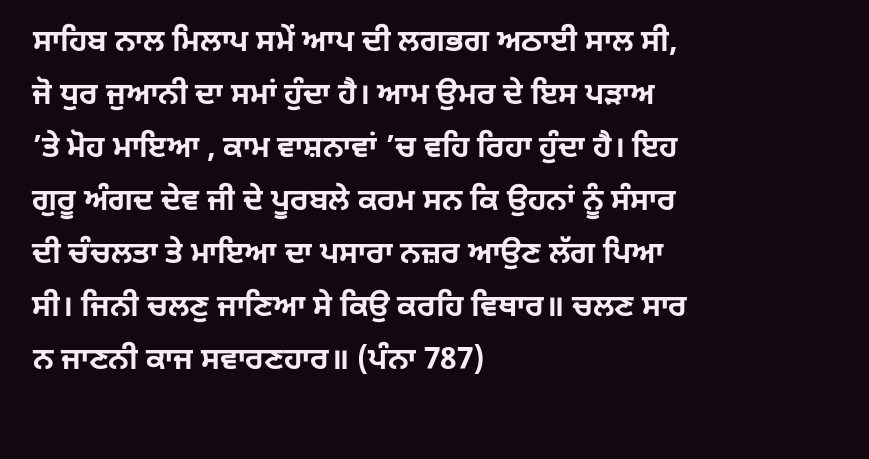ਸਾਹਿਬ ਨਾਲ ਮਿਲਾਪ ਸਮੇਂ ਆਪ ਦੀ ਲਗਭਗ ਅਠਾਈ ਸਾਲ ਸੀ, ਜੋ ਧੁਰ ਜੁਆਨੀ ਦਾ ਸਮਾਂ ਹੁੰਦਾ ਹੈ। ਆਮ ਉਮਰ ਦੇ ਇਸ ਪੜਾਅ ’ਤੇ ਮੋਹ ਮਾਇਆ , ਕਾਮ ਵਾਸ਼ਨਾਵਾਂ ’ਚ ਵਹਿ ਰਿਹਾ ਹੁੰਦਾ ਹੈ। ਇਹ ਗੁਰੂ ਅੰਗਦ ਦੇਵ ਜੀ ਦੇ ਪੂਰਬਲੇ ਕਰਮ ਸਨ ਕਿ ਉਹਨਾਂ ਨੂੰ ਸੰਸਾਰ ਦੀ ਚੰਚਲਤਾ ਤੇ ਮਾਇਆ ਦਾ ਪਸਾਰਾ ਨਜ਼ਰ ਆਉਣ ਲੱਗ ਪਿਆ ਸੀ। ਜਿਨੀ ਚਲਣੁ ਜਾਣਿਆ ਸੇ ਕਿਉ ਕਰਹਿ ਵਿਥਾਰ॥ ਚਲਣ ਸਾਰ ਨ ਜਾਣਨੀ ਕਾਜ ਸਵਾਰਣਹਾਰ॥ (ਪੰਨਾ 787)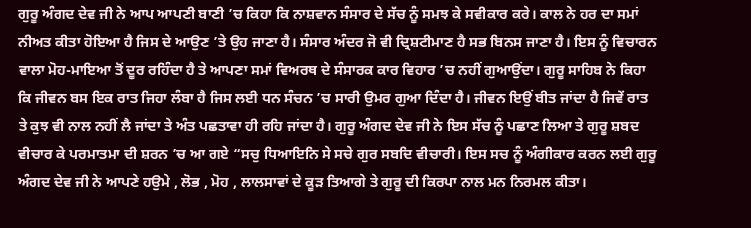ਗੁਰੂ ਅੰਗਦ ਦੇਵ ਜੀ ਨੇ ਆਪ ਆਪਣੀ ਬਾਣੀ ’ਚ ਕਿਹਾ ਕਿ ਨਾਸ਼ਵਾਨ ਸੰਸਾਰ ਦੇ ਸੱਚ ਨੂੰ ਸਮਝ ਕੇ ਸਵੀਕਾਰ ਕਰੇ। ਕਾਲ ਨੇ ਹਰ ਦਾ ਸਮਾਂ ਨੀਅਤ ਕੀਤਾ ਹੋਇਆ ਹੈ ਜਿਸ ਦੇ ਆਉਣ ’ਤੇ ਉਹ ਜਾਣਾ ਹੈ। ਸੰਸਾਰ ਅੰਦਰ ਜੋ ਵੀ ਦ੍ਰਿਸ਼ਟੀਮਾਣ ਹੈ ਸਭ ਬਿਨਸ ਜਾਣਾ ਹੈ। ਇਸ ਨੂੰ ਵਿਚਾਰਨ ਵਾਲਾ ਮੋਹ-ਮਾਇਆ ਤੋਂ ਦੂਰ ਰਹਿੰਦਾ ਹੈ ਤੇ ਆਪਣਾ ਸਮਾਂ ਵਿਅਰਥ ਦੇ ਸੰਸਾਰਕ ਕਾਰ ਵਿਹਾਰ ’ਚ ਨਹੀਂ ਗੁਆਉਂਦਾ। ਗੁਰੂ ਸਾਹਿਬ ਨੇ ਕਿਹਾ ਕਿ ਜੀਵਨ ਬਸ ਇਕ ਰਾਤ ਜਿਹਾ ਲੰਬਾ ਹੈ ਜਿਸ ਲਈ ਧਨ ਸੰਚਨ ’ਚ ਸਾਰੀ ਉਮਰ ਗੁਆ ਦਿੰਦਾ ਹੈ। ਜੀਵਨ ਇਉਂ ਬੀਤ ਜਾਂਦਾ ਹੈ ਜਿਵੇਂ ਰਾਤ ਤੇ ਕੁਝ ਵੀ ਨਾਲ ਨਹੀਂ ਲੈ ਜਾਂਦਾ ਤੇ ਅੰਤ ਪਛਤਾਵਾ ਹੀ ਰਹਿ ਜਾਂਦਾ ਹੈ। ਗੁਰੂ ਅੰਗਦ ਦੇਵ ਜੀ ਨੇ ਇਸ ਸੱਚ ਨੂੰ ਪਛਾਣ ਲਿਆ ਤੇ ਗੁਰੂ ਸ਼ਬਦ ਵੀਚਾਰ ਕੇ ਪਰਮਾਤਮਾ ਦੀ ਸ਼ਰਨ ’ਚ ਆ ਗਏ “ਸਚੁ ਧਿਆਇਨਿ ਸੇ ਸਚੇ ਗੁਰ ਸਬਦਿ ਵੀਚਾਰੀ। ਇਸ ਸਚ ਨੂੰ ਅੰਗੀਕਾਰ ਕਰਨ ਲਈ ਗੁਰੂ ਅੰਗਦ ਦੇਵ ਜੀ ਨੇ ਆਪਣੇ ਹਉਮੇ , ਲੋਭ , ਮੋਹ , ਲਾਲਸਾਵਾਂ ਦੇ ਕੂੜ ਤਿਆਗੇ ਤੇ ਗੁਰੂ ਦੀ ਕਿਰਪਾ ਨਾਲ ਮਨ ਨਿਰਮਲ ਕੀਤਾ।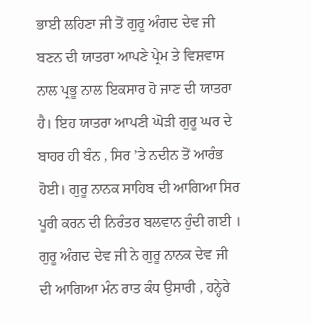ਭਾਈ ਲਹਿਣਾ ਜੀ ਤੋਂ ਗੁਰੂ ਅੰਗਦ ਦੇਵ ਜੀ ਬਣਨ ਦੀ ਯਾਤਰਾ ਆਪਣੇ ਪ੍ਰੇਮ ਤੇ ਵਿਸ਼ਵਾਸ ਨਾਲ ਪ੍ਰਭੂ ਨਾਲ ਇਕਸਾਰ ਹੋ ਜਾਣ ਦੀ ਯਾਤਰਾ ਹੈ। ਇਹ ਯਾਤਰਾ ਆਪਣੀ ਘੋੜੀ ਗੁਰੂ ਘਰ ਦੇ ਬਾਹਰ ਹੀ ਬੰਨ , ਸਿਰ ’ਤੇ ਨਦੀਨ ਤੋਂ ਆਰੰਭ ਹੋਈ। ਗੁਰੂ ਨਾਨਕ ਸਾਹਿਬ ਦੀ ਆਗਿਆ ਸਿਰ ਪੂਰੀ ਕਰਨ ਦੀ ਨਿਰੰਤਰ ਬਲਵਾਨ ਹੁੰਦੀ ਗਈ । ਗੁਰੂ ਅੰਗਦ ਦੇਵ ਜੀ ਨੇ ਗੁਰੂ ਨਾਨਕ ਦੇਵ ਜੀ ਦੀ ਆਗਿਆ ਮੰਨ ਰਾਤ ਕੰਧ ਉਸਾਰੀ , ਹਨ੍ਹੇਰੇ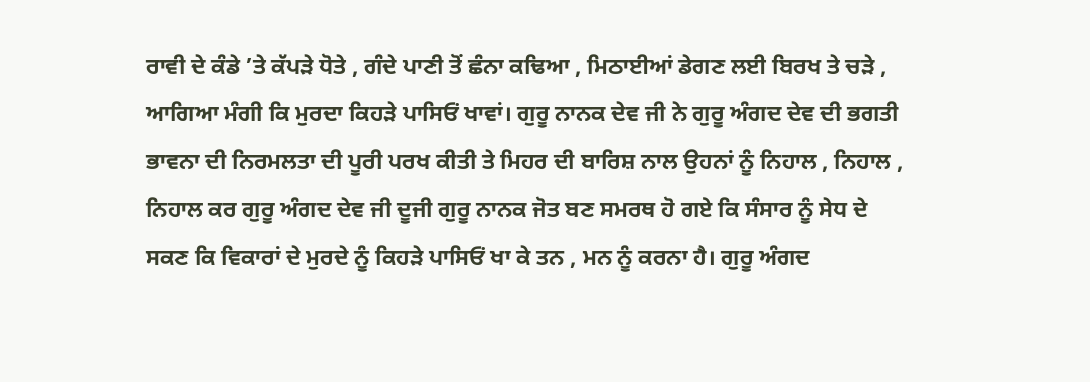ਰਾਵੀ ਦੇ ਕੰਡੇ ’ਤੇ ਕੱਪੜੇ ਧੋਤੇ , ਗੰਦੇ ਪਾਣੀ ਤੋਂ ਛੰਨਾ ਕਢਿਆ , ਮਿਠਾਈਆਂ ਡੇਗਣ ਲਈ ਬਿਰਖ ਤੇ ਚੜੇ , ਆਗਿਆ ਮੰਗੀ ਕਿ ਮੁਰਦਾ ਕਿਹੜੇ ਪਾਸਿਓਂ ਖਾਵਾਂ। ਗੁਰੂ ਨਾਨਕ ਦੇਵ ਜੀ ਨੇ ਗੁਰੂ ਅੰਗਦ ਦੇਵ ਦੀ ਭਗਤੀ ਭਾਵਨਾ ਦੀ ਨਿਰਮਲਤਾ ਦੀ ਪੂਰੀ ਪਰਖ ਕੀਤੀ ਤੇ ਮਿਹਰ ਦੀ ਬਾਰਿਸ਼ ਨਾਲ ਉਹਨਾਂ ਨੂੰ ਨਿਹਾਲ , ਨਿਹਾਲ , ਨਿਹਾਲ ਕਰ ਗੁਰੂ ਅੰਗਦ ਦੇਵ ਜੀ ਦੂਜੀ ਗੁਰੂ ਨਾਨਕ ਜੋਤ ਬਣ ਸਮਰਥ ਹੋ ਗਏ ਕਿ ਸੰਸਾਰ ਨੂੰ ਸੇਧ ਦੇ ਸਕਣ ਕਿ ਵਿਕਾਰਾਂ ਦੇ ਮੁਰਦੇ ਨੂੰ ਕਿਹੜੇ ਪਾਸਿਓਂ ਖਾ ਕੇ ਤਨ , ਮਨ ਨੂੰ ਕਰਨਾ ਹੈ। ਗੁਰੂ ਅੰਗਦ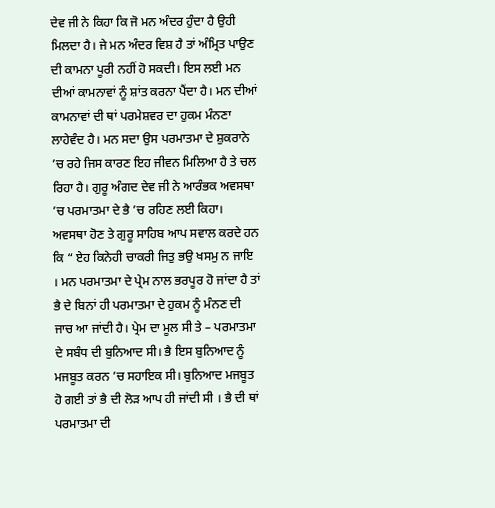ਦੇਵ ਜੀ ਨੇ ਕਿਹਾ ਕਿ ਜੋ ਮਨ ਅੰਦਰ ਹੁੰਦਾ ਹੈ ਉਹੀ ਮਿਲਦਾ ਹੈ। ਜੇ ਮਨ ਅੰਦਰ ਵਿਸ਼ ਹੈ ਤਾਂ ਅੰਮ੍ਰਿਤ ਪਾਉਣ ਦੀ ਕਾਮਨਾ ਪੂਰੀ ਨਹੀਂ ਹੋ ਸਕਦੀ। ਇਸ ਲਈ ਮਨ ਦੀਆਂ ਕਾਮਨਾਵਾਂ ਨੂੰ ਸ਼ਾਂਤ ਕਰਨਾ ਪੈਂਦਾ ਹੈ। ਮਨ ਦੀਆਂ ਕਾਮਨਾਵਾਂ ਦੀ ਥਾਂ ਪਰਮੇਸ਼ਵਰ ਦਾ ਹੁਕਮ ਮੰਨਣਾ ਲਾਹੇਵੰਦ ਹੈ। ਮਨ ਸਦਾ ਉਸ ਪਰਮਾਤਮਾ ਦੇ ਸ਼ੁਕਰਾਨੇ ’ਚ ਰਹੇ ਜਿਸ ਕਾਰਣ ਇਹ ਜੀਵਨ ਮਿਲਿਆ ਹੈ ਤੇ ਚਲ ਰਿਹਾ ਹੈ। ਗੁਰੂ ਅੰਗਦ ਦੇਵ ਜੀ ਨੇ ਆਰੰਭਕ ਅਵਸਥਾ ’ਚ ਪਰਮਾਤਮਾ ਦੇ ਭੈ ’ਚ ਰਹਿਣ ਲਈ ਕਿਹਾ। ਅਵਸਥਾ ਹੋਣ ਤੇ ਗੁਰੂ ਸਾਹਿਬ ਆਪ ਸਵਾਲ ਕਰਦੇ ਹਨ ਕਿ “ ਏਹ ਕਿਨੇਹੀ ਚਾਕਰੀ ਜਿਤੁ ਭਉ ਖਸਮੁ ਨ ਜਾਇ । ਮਨ ਪਰਮਾਤਮਾ ਦੇ ਪ੍ਰੇਮ ਨਾਲ ਭਰਪੂਰ ਹੋ ਜਾਂਦਾ ਹੈ ਤਾਂ ਭੈ ਦੇ ਬਿਨਾਂ ਹੀ ਪਰਮਾਤਮਾ ਦੇ ਹੁਕਮ ਨੂੰ ਮੰਨਣ ਦੀ ਜਾਚ ਆ ਜਾਂਦੀ ਹੈ। ਪ੍ਰੇਮ ਦਾ ਮੂਲ ਸੀ ਤੇ – ਪਰਮਾਤਮਾ ਦੇ ਸਬੰਧ ਦੀ ਬੁਨਿਆਦ ਸੀ। ਭੈ ਇਸ ਬੁਨਿਆਦ ਨੂੰ ਮਜਬੂਤ ਕਰਨ ’ਚ ਸਹਾਇਕ ਸੀ। ਬੁਨਿਆਦ ਮਜਬੂਤ ਹੋ ਗਈ ਤਾਂ ਭੈ ਦੀ ਲੋੜ ਆਪ ਹੀ ਜਾਂਦੀ ਸੀ । ਭੈ ਦੀ ਥਾਂ ਪਰਮਾਤਮਾ ਦੀ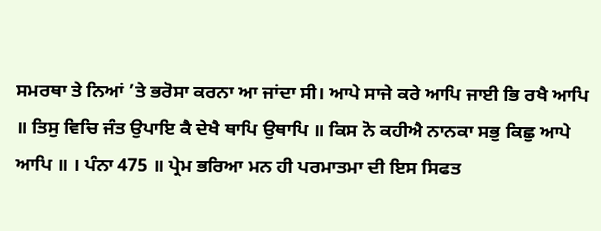ਸਮਰਥਾ ਤੇ ਨਿਆਂ ’ਤੇ ਭਰੋਸਾ ਕਰਨਾ ਆ ਜਾਂਦਾ ਸੀ। ਆਪੇ ਸਾਜੇ ਕਰੇ ਆਪਿ ਜਾਈ ਭਿ ਰਖੈ ਆਪਿ ॥ ਤਿਸੁ ਵਿਚਿ ਜੰਤ ਉਪਾਇ ਕੈ ਦੇਖੈ ਥਾਪਿ ਉਥਾਪਿ ॥ ਕਿਸ ਨੋ ਕਹੀਐ ਨਾਨਕਾ ਸਭੁ ਕਿਛੁ ਆਪੇ ਆਪਿ ॥ । ਪੰਨਾ 475 ॥ ਪ੍ਰੇਮ ਭਰਿਆ ਮਨ ਹੀ ਪਰਮਾਤਮਾ ਦੀ ਇਸ ਸਿਫਤ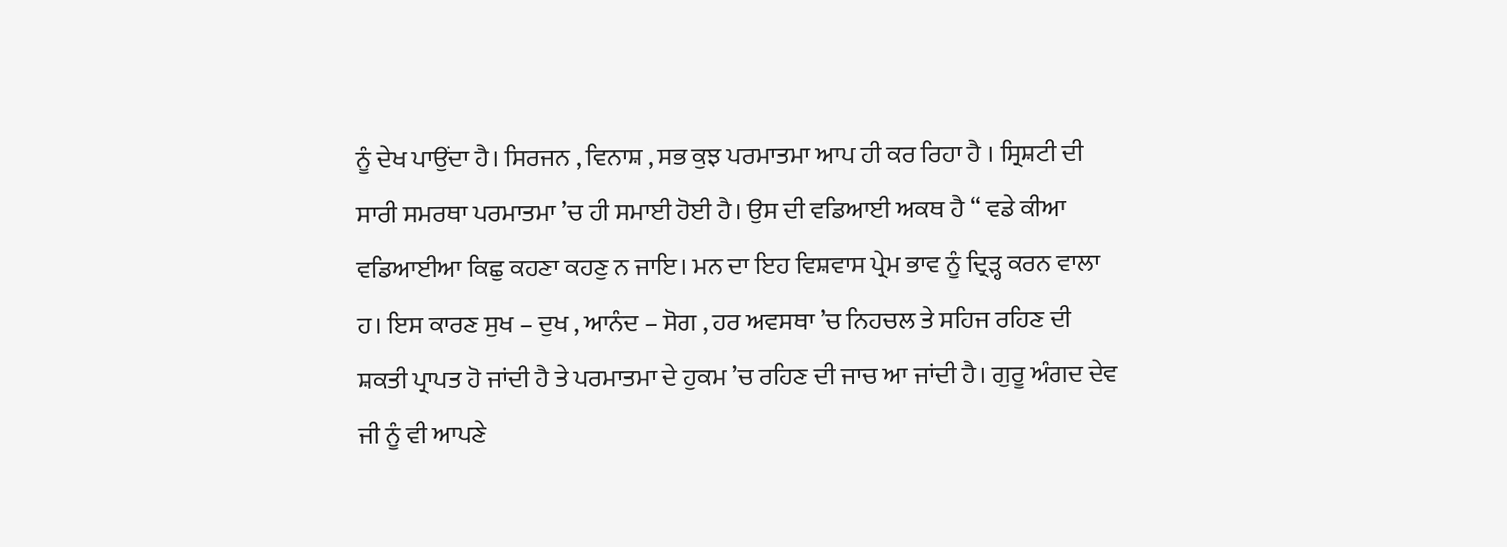ਨੂੰ ਦੇਖ ਪਾਉਂਦਾ ਹੈ। ਸਿਰਜਨ , ਵਿਨਾਸ਼ , ਸਭ ਕੁਝ ਪਰਮਾਤਮਾ ਆਪ ਹੀ ਕਰ ਰਿਹਾ ਹੈ । ਸ੍ਰਿਸ਼ਟੀ ਦੀ ਸਾਰੀ ਸਮਰਥਾ ਪਰਮਾਤਮਾ ’ਚ ਹੀ ਸਮਾਈ ਹੋਈ ਹੈ। ਉਸ ਦੀ ਵਡਿਆਈ ਅਕਥ ਹੈ “ ਵਡੇ ਕੀਆ ਵਡਿਆਈਆ ਕਿਛੁ ਕਹਣਾ ਕਹਣੁ ਨ ਜਾਇ। ਮਨ ਦਾ ਇਹ ਵਿਸ਼ਵਾਸ ਪ੍ਰੇਮ ਭਾਵ ਨੂੰ ਦ੍ਰਿੜ੍ਹ ਕਰਨ ਵਾਲਾ ਹ। ਇਸ ਕਾਰਣ ਸੁਖ – ਦੁਖ , ਆਨੰਦ – ਸੋਗ , ਹਰ ਅਵਸਥਾ ’ਚ ਨਿਹਚਲ ਤੇ ਸਹਿਜ ਰਹਿਣ ਦੀ ਸ਼ਕਤੀ ਪ੍ਰਾਪਤ ਹੋ ਜਾਂਦੀ ਹੈ ਤੇ ਪਰਮਾਤਮਾ ਦੇ ਹੁਕਮ ’ਚ ਰਹਿਣ ਦੀ ਜਾਚ ਆ ਜਾਂਦੀ ਹੈ। ਗੁਰੂ ਅੰਗਦ ਦੇਵ ਜੀ ਨੂੰ ਵੀ ਆਪਣੇ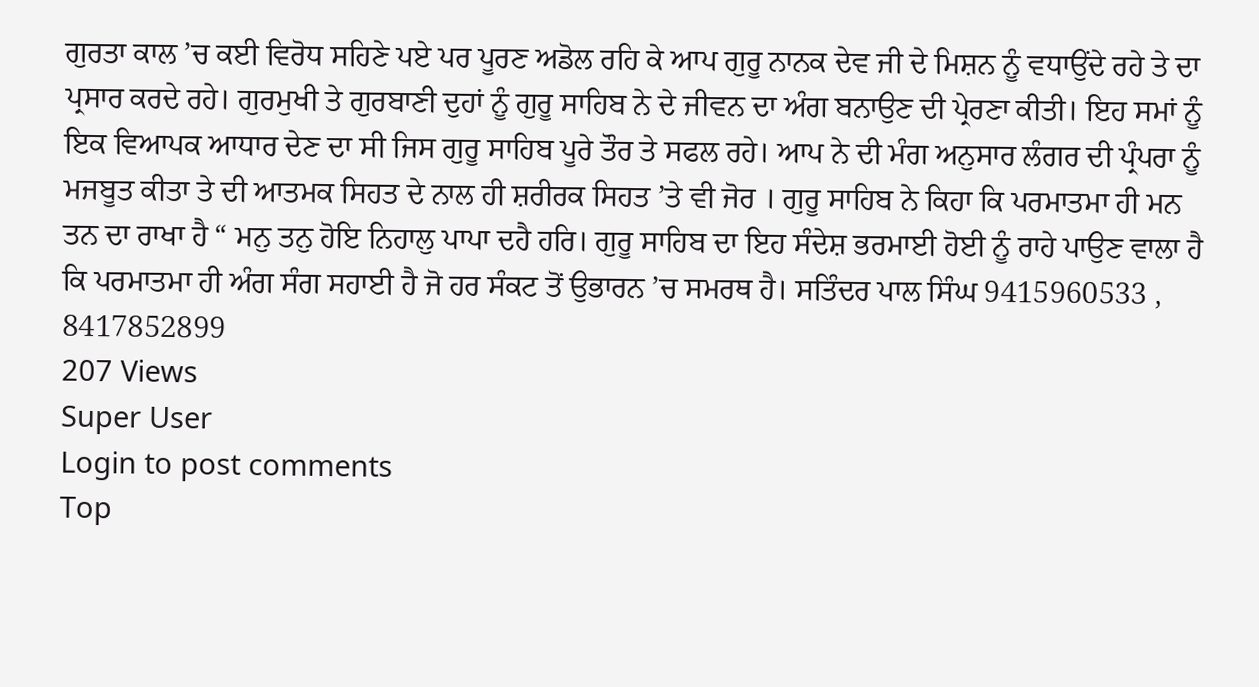ਗੁਰਤਾ ਕਾਲ ’ਚ ਕਈ ਵਿਰੋਧ ਸਹਿਣੇ ਪਏ ਪਰ ਪੂਰਣ ਅਡੋਲ ਰਹਿ ਕੇ ਆਪ ਗੁਰੂ ਨਾਨਕ ਦੇਵ ਜੀ ਦੇ ਮਿਸ਼ਨ ਨੂੰ ਵਧਾਉਂਦੇ ਰਹੇ ਤੇ ਦਾ ਪ੍ਰਸਾਰ ਕਰਦੇ ਰਹੇ। ਗੁਰਮੁਖੀ ਤੇ ਗੁਰਬਾਣੀ ਦੁਹਾਂ ਨੂੰ ਗੁਰੂ ਸਾਹਿਬ ਨੇ ਦੇ ਜੀਵਨ ਦਾ ਅੰਗ ਬਨਾਉਣ ਦੀ ਪ੍ਰੇਰਣਾ ਕੀਤੀ। ਇਹ ਸਮਾਂ ਨੂੰ ਇਕ ਵਿਆਪਕ ਆਧਾਰ ਦੇਣ ਦਾ ਸੀ ਜਿਸ ਗੁਰੂ ਸਾਹਿਬ ਪੂਰੇ ਤੌਰ ਤੇ ਸਫਲ ਰਹੇ। ਆਪ ਨੇ ਦੀ ਮੰਗ ਅਨੁਸਾਰ ਲੰਗਰ ਦੀ ਪ੍ਰੰਪਰਾ ਨੂੰ ਮਜਬੂਤ ਕੀਤਾ ਤੇ ਦੀ ਆਤਮਕ ਸਿਹਤ ਦੇ ਨਾਲ ਹੀ ਸ਼ਰੀਰਕ ਸਿਹਤ ’ਤੇ ਵੀ ਜੋਰ । ਗੁਰੂ ਸਾਹਿਬ ਨੇ ਕਿਹਾ ਕਿ ਪਰਮਾਤਮਾ ਹੀ ਮਨ ਤਨ ਦਾ ਰਾਖਾ ਹੈ “ ਮਨੁ ਤਨੁ ਹੋਇ ਨਿਹਾਲੁ ਪਾਪਾ ਦਹੈ ਹਰਿ। ਗੁਰੂ ਸਾਹਿਬ ਦਾ ਇਹ ਸੰਦੇਸ਼ ਭਰਮਾਈ ਹੋਈ ਨੂੰ ਰਾਹੇ ਪਾਉਣ ਵਾਲਾ ਹੈ ਕਿ ਪਰਮਾਤਮਾ ਹੀ ਅੰਗ ਸੰਗ ਸਹਾਈ ਹੈ ਜੋ ਹਰ ਸੰਕਟ ਤੋਂ ਉਭਾਰਨ ’ਚ ਸਮਰਥ ਹੈ। ਸਤਿੰਦਰ ਪਾਲ ਸਿੰਘ 9415960533 , 8417852899
207 Views
Super User
Login to post comments
Top